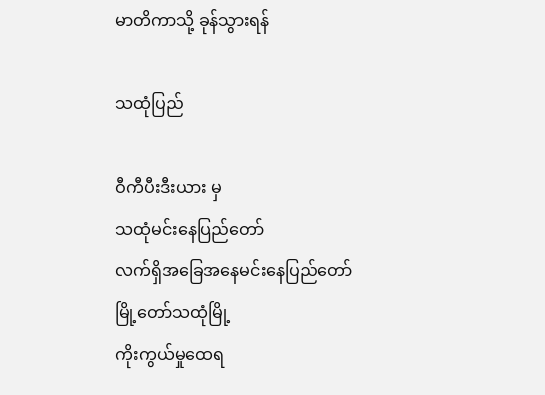မာတိကာသို့ ခုန်သွားရန်

သထုံပြည်

ဝီကီပီးဒီးယား မှ
သထုံမင်းနေပြည်တော်
လက်ရှိအခြေအနေမင်းနေပြည်တော်
မြို့တော်သထုံမြို့
ကိုးကွယ်မှုထေရ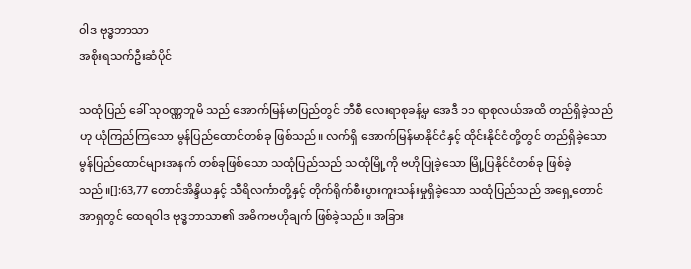ဝါဒ ဗုဒ္ဓဘာသာ
အစိုးရသက်ဦးဆံပိုင်

သထုံပြည် ခေါ် သုဝဏ္ဏဘူမိ သည် အောက်မြန်မာပြည်တွင် ဘီစီ လေးရာစုခန့်မှ အေဒီ ၁၁ ရာစုလယ်အထိ တည်ရှိခဲ့သည်ဟု ယုံကြည်ကြသော မွန်ပြည်ထောင်တစ်ခု ဖြစ်သည်။ လက်ရှိ အောက်မြန်မာနိုင်ငံနှင့် ထိုင်းနိုင်ငံတို့တွင် တည်ရှိခဲ့သော မွန်ပြည်ထောင်များအနက် တစ်ခုဖြစ်သော သထုံပြည်သည် သထုံမြို့ကို ဗဟိုပြုခဲ့သော မြို့ပြနိုင်ငံတစ်ခု ဖြစ်ခဲ့သည်။[]:63,77 တောင်အိန္ဒိယနှင့် သီရိလင်္ကာတို့နှင့် တိုက်ရိုက်စီးပွားကူးသန်းမှုရှိခဲ့သော သထုံပြည်သည် အရှေ့တောင်အာရှတွင် ထေရဝါဒ ဗုဒ္ဓဘာသာ၏ အဓိကဗဟိုချက် ဖြစ်ခဲ့သည်။ အခြား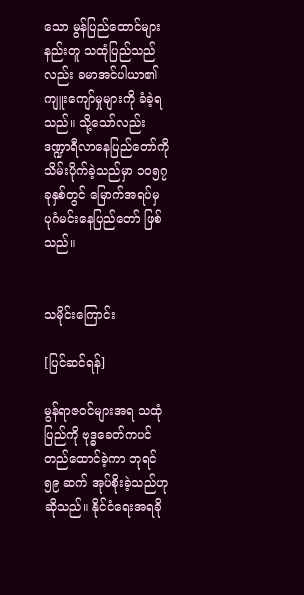သော မွန်ပြည်ထောင်များနည်းတူ သထုံပြည်သည်လည်း ခမာအင်ပါယာ၏ ကျူးကျော်မှုများကို ခံခဲ့ရသည်။ သို့သော်လည်း ဒဏ္ဍာရီလာနေပြည်တော်ကို သိမ်းပိုက်ခဲ့သည်မှာ ၁၀၅၇ ခုနှစ်တွင် မြောက်အရပ်မှ ပုဂံမင်းနေပြည်တော် ဖြစ်သည်။


သမိုင်းကြောင်း

[ပြင်ဆင်ရန်]

မွန်ရာဇဝင်များအရ သထုံပြည်ကို ဗုဒ္ဓခေတ်ကပင် တည်ထောင်ခဲ့ကာ ဘုရင် ၅၉ ဆက် အုပ်စိုးခဲ့သည်ဟု ဆိုသည်။ နိုင်ငံရေးအရခို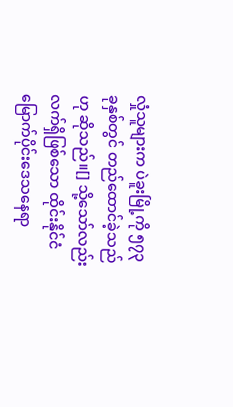လှုံသူများက ပဲခူးမြို့ကို ၅၇၃ ခုနှစ်တွင် တည်ထောင်ခဲ့သည်ဟု ဆိုသည်။[] သို့သော်လည်း လက်ရှိဖြစ်သော ထိုင်းနိုင်ငံမြောက်ပိုင်းဒေသနေရာ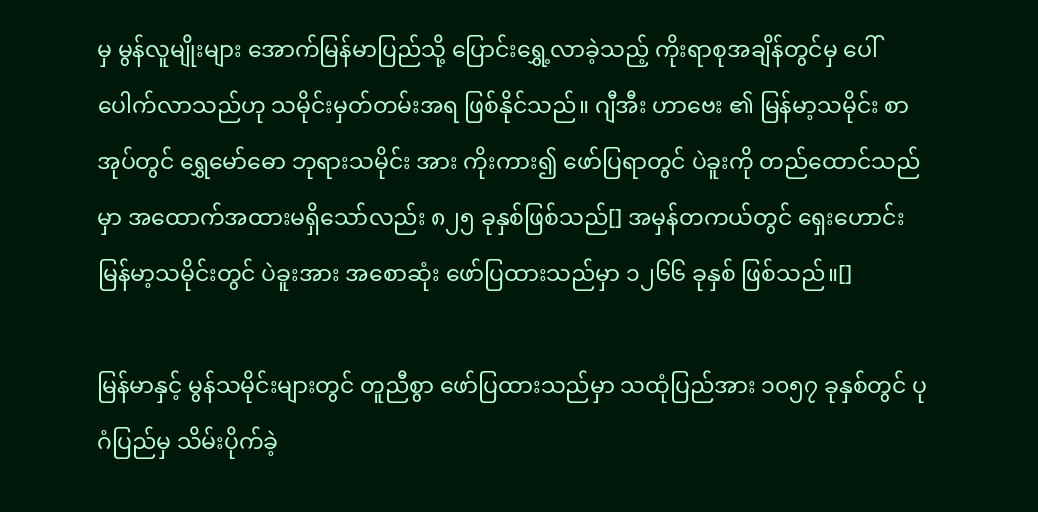မှ မွန်လူမျိုးများ အောက်မြန်မာပြည်သို့ ပြောင်းရွှေ့လာခဲ့သည့် ကိုးရာစုအချိန်တွင်မှ ပေါ်ပေါက်လာသည်ဟု သမိုင်းမှတ်တမ်းအရ ဖြစ်နိုင်သည်။ ဂျီအီး ဟာဗေး ၏ မြန်မာ့သမိုင်း စာအုပ်တွင် ရွှေမော်ဓော ဘုရားသမိုင်း အား ကိုးကား၍ ဖော်ပြရာတွင် ပဲခူးကို တည်ထောင်သည်မှာ အထောက်အထားမရှိသော်လည်း ၈၂၅ ခုနှစ်ဖြစ်သည်[] အမှန်တကယ်တွင် ရှေးဟောင်းမြန်မာ့သမိုင်းတွင် ပဲခူးအား အစောဆုံး ဖော်ပြထားသည်မှာ ၁၂၆၆ ခုနှစ် ဖြစ်သည်။[]

မြန်မာနှင့် မွန်သမိုင်းများတွင် တူညီစွာ ဖော်ပြထားသည်မှာ သထုံပြည်အား ၁၀၅၇ ခုနှစ်တွင် ပုဂံပြည်မှ သိမ်းပိုက်ခဲ့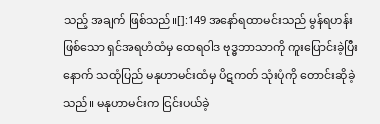သည့် အချက် ဖြစ်သည်။[]:149 အနော်ရထာမင်းသည် မွန်ရဟန်းဖြစ်သော ရှင်အရဟံထံမှ ထေရဝါဒ ဗုဒ္ဓဘာသာကို ကူးပြောင်းခဲ့ပြီးနောက် သထုံပြည် မနုဟာမင်းထံမှ ပိဋကတ် သုံးပုံကို တောင်းဆိုခဲ့သည်။ မနုဟာမင်းက ငြင်းပယ်ခဲ့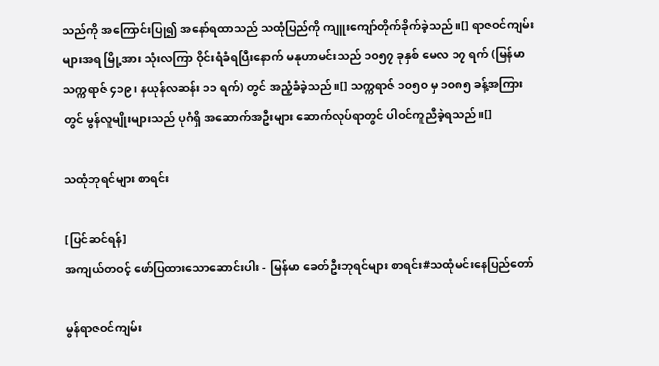သည်ကို အကြောင်းပြု၍ အနော်ရထာသည် သထုံပြည်ကို ကျူးကျော်တိုက်ခိုက်ခဲ့သည်။[] ရာဇဝင်ကျမ်းများအရ မြို့အား သုံးလကြာ ဝိုင်းရံခံရပြီးနောက် မနုဟာမင်းသည် ၁၀၅၇ ခုနှစ် မေလ ၁၇ ရက် (မြန်မာသက္ကရာဇ် ၄၁၉၊ နယုန်လဆန်း ၁၁ ရက်) တွင် အညံ့ခံခဲ့သည်။[] သက္ကရာဇ် ၁၀၅၀ မှ ၁၀၈၅ ခန့်အကြားတွင် မွန်လူမျိုးများသည် ပုဂံရှိ အဆောက်အဦးများ ဆောက်လုပ်ရာတွင် ပါဝင်ကူညီခဲ့ရသည်။[]

သထုံဘုရင်များ စာရင်း

[ပြင်ဆင်ရန်]
အကျယ်တဝင့် ဖော်ပြထားသောဆောင်းပါး - မြန်မာ ခေတ်ဦးဘုရင်များ စာရင်း#သထုံမင်းနေပြည်တော်

မွန်ရာဇဝင်ကျမ်း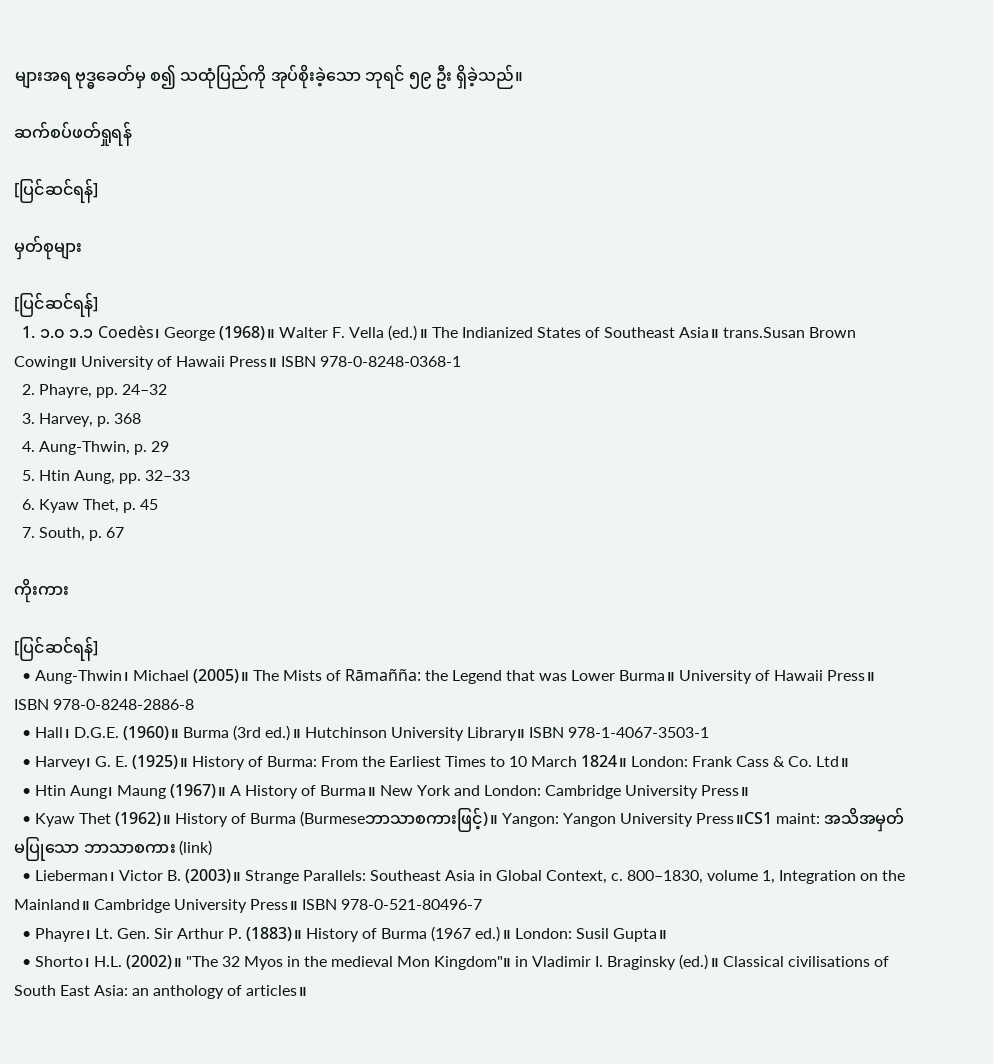များအရ ဗုဒ္ဓခေတ်မှ စ၍ သထုံပြည်ကို အုပ်စိုးခဲ့သော ဘုရင် ၅၉ ဦး ရှိခဲ့သည်။

ဆက်စပ်ဖတ်ရှုရန်

[ပြင်ဆင်ရန်]

မှတ်စုများ

[ပြင်ဆင်ရန်]
  1. ၁.၀ ၁.၁ Coedès၊ George (1968)။ Walter F. Vella (ed.)။ The Indianized States of Southeast Asia။ trans.Susan Brown Cowing။ University of Hawaii Press။ ISBN 978-0-8248-0368-1
  2. Phayre, pp. 24–32
  3. Harvey, p. 368
  4. Aung-Thwin, p. 29
  5. Htin Aung, pp. 32–33
  6. Kyaw Thet, p. 45
  7. South, p. 67

ကိုးကား

[ပြင်ဆင်ရန်]
  • Aung-Thwin၊ Michael (2005)။ The Mists of Rāmañña: the Legend that was Lower Burma။ University of Hawaii Press။ ISBN 978-0-8248-2886-8
  • Hall၊ D.G.E. (1960)။ Burma (3rd ed.)။ Hutchinson University Library။ ISBN 978-1-4067-3503-1
  • Harvey၊ G. E. (1925)။ History of Burma: From the Earliest Times to 10 March 1824။ London: Frank Cass & Co. Ltd။
  • Htin Aung၊ Maung (1967)။ A History of Burma။ New York and London: Cambridge University Press။
  • Kyaw Thet (1962)။ History of Burma (Burmeseဘာသာစကားဖြင့်)။ Yangon: Yangon University Press။CS1 maint: အသိအမှတ်မပြုသော ဘာသာစကား (link)
  • Lieberman၊ Victor B. (2003)။ Strange Parallels: Southeast Asia in Global Context, c. 800–1830, volume 1, Integration on the Mainland။ Cambridge University Press။ ISBN 978-0-521-80496-7
  • Phayre၊ Lt. Gen. Sir Arthur P. (1883)။ History of Burma (1967 ed.)။ London: Susil Gupta။
  • Shorto၊ H.L. (2002)။ "The 32 Myos in the medieval Mon Kingdom"။ in Vladimir I. Braginsky (ed.)။ Classical civilisations of South East Asia: an anthology of articles။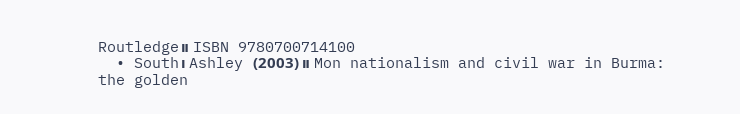Routledge။ ISBN 9780700714100
  • South၊ Ashley (2003)။ Mon nationalism and civil war in Burma: the golden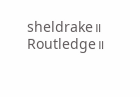sheldrake။ Routledge။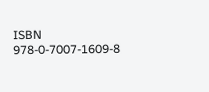ISBN 978-0-7007-1609-8